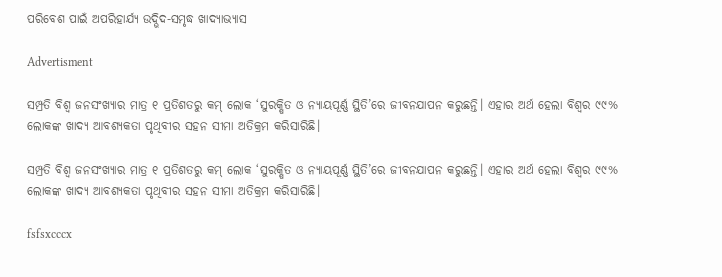ପରିବେଶ ପାଇଁ ଅପରିହାର୍ଯ୍ୟ ଉଦ୍ଭିଦ-ସମୃଦ୍ଧ ଖାଦ୍ୟାଭ୍ୟାସ

Advertisment

ସମ୍ପ୍ରତି ବିଶ୍ୱ ଜନସଂଖ୍ୟାର ମାତ୍ର ୧ ପ୍ରତିଶତରୁ କମ୍ ଲୋକ ‘ସୁରକ୍ଷିତ ଓ ନ୍ୟାୟପୂର୍ଣ୍ଣ ସ୍ଥିତି’ରେ ଜୀବନଯାପନ କରୁଛନ୍ତି। ଏହାର ଅର୍ଥ ହେଲା ବିଶ୍ବର ୯୯% ଲୋକଙ୍କ ଖାଦ୍ୟ ଆବଶ୍ୟକତା ପୃଥିବୀର ସହନ ସୀମା ଅତିକ୍ରମ କରିସାରିଛି।

ସମ୍ପ୍ରତି ବିଶ୍ୱ ଜନସଂଖ୍ୟାର ମାତ୍ର ୧ ପ୍ରତିଶତରୁ କମ୍ ଲୋକ ‘ସୁରକ୍ଷିତ ଓ ନ୍ୟାୟପୂର୍ଣ୍ଣ ସ୍ଥିତି’ରେ ଜୀବନଯାପନ କରୁଛନ୍ତି। ଏହାର ଅର୍ଥ ହେଲା ବିଶ୍ବର ୯୯% ଲୋକଙ୍କ ଖାଦ୍ୟ ଆବଶ୍ୟକତା ପୃଥିବୀର ସହନ ସୀମା ଅତିକ୍ରମ କରିସାରିଛି।

fsfsxcccx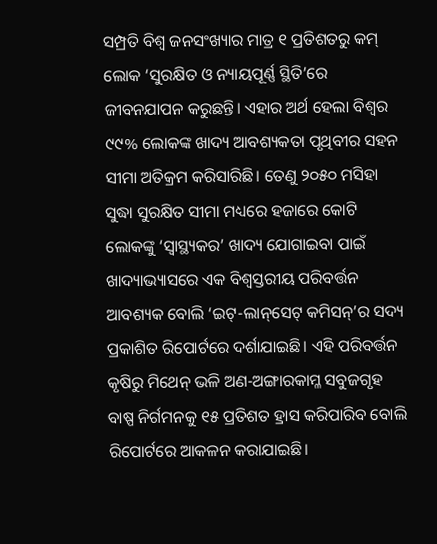ସମ୍ପ୍ରତି ବିଶ୍ୱ ଜନସଂଖ୍ୟାର ମାତ୍ର ୧ ପ୍ରତିଶତରୁ କମ୍ ଲୋକ ‘ସୁରକ୍ଷିତ ଓ ନ୍ୟାୟପୂର୍ଣ୍ଣ ସ୍ଥିତି’ରେ ଜୀବନଯାପନ କରୁଛନ୍ତି। ଏହାର ଅର୍ଥ ହେଲା ବିଶ୍ବର ୯୯% ଲୋକଙ୍କ ଖାଦ୍ୟ ଆବଶ୍ୟକତା ପୃଥିବୀର ସହନ ସୀମା ଅତିକ୍ରମ କରିସାରିଛି। ତେଣୁ ୨୦୫୦ ମସିହା ସୁଦ୍ଧା ସୁରକ୍ଷିତ ସୀମା ମଧ୍ୟରେ ହଜାରେ କୋଟି ଲୋକଙ୍କୁ ‘ସ୍ବାସ୍ଥ୍ୟକର’ ଖାଦ୍ୟ ଯୋଗାଇବା ପାଇଁ ଖାଦ୍ୟାଭ୍ୟାସରେ ଏକ ବିଶ୍ୱସ୍ତରୀୟ ପରିବର୍ତ୍ତନ ଆବଶ୍ୟକ ବୋଲି ‘ଇଟ୍‌-ଲାନ୍‌ସେଟ୍‌ କମିସନ୍‌’ର ସଦ୍ୟ ପ୍ରକାଶିତ ରିପୋର୍ଟରେ ଦର୍ଶାଯାଇଛି। ଏହି ପରିବର୍ତ୍ତନ କୃଷିରୁ ମିଥେନ୍‌ ଭଳି ଅଣ-ଅଙ୍ଗାରକାମ୍ଳ ସବୁଜଗୃହ ବାଷ୍ପ ନିର୍ଗମନକୁ ୧୫ ପ୍ରତିଶତ ହ୍ରାସ କରିପାରିବ ବୋଲି ରିପୋର୍ଟରେ ଆକଳନ କରାଯାଇଛି।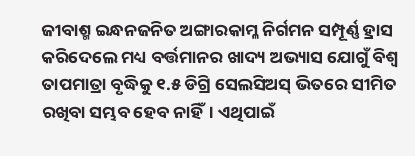ଜୀବାଶ୍ମ ଇନ୍ଧନଜନିତ ଅଙ୍ଗାରକାମ୍ଳ ନିର୍ଗମନ ସମ୍ପୂର୍ଣ୍ଣ ହ୍ରାସ କରିଦେଲେ ମଧ୍ୟ ବର୍ତ୍ତମାନର ଖାଦ୍ୟ ଅଭ୍ୟାସ ଯୋଗୁଁ ବିଶ୍ବ ତାପମାତ୍ରା ବୃଦ୍ଧିକୁ ୧.୫ ଡିଗ୍ରି ସେଲସିଅସ୍‌ ଭିତରେ ସୀମିତ ରଖିବା ସମ୍ଭବ ହେବ ନାହିଁ। ଏଥିପାଇଁ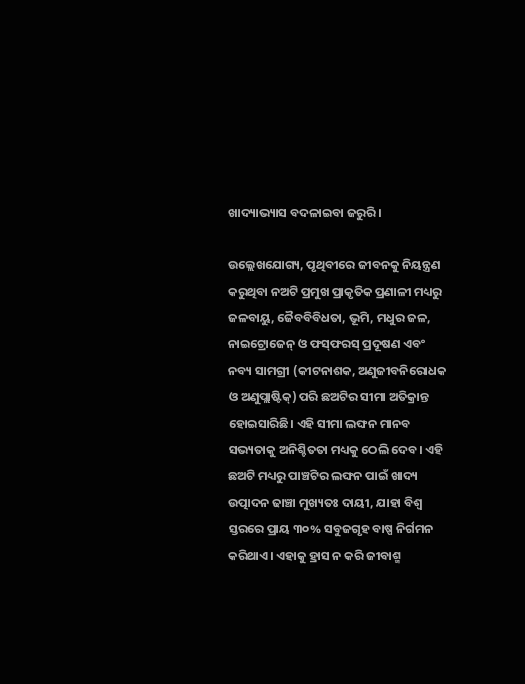ଖାଦ୍ୟାଭ୍ୟାସ ବଦଳାଇବା ଜରୁରି।

ଉଲ୍ଲେଖଯୋଗ୍ୟ, ପୃଥିବୀରେ ଜୀବନକୁ ନିୟନ୍ତ୍ରଣ କରୁଥିବା ନଅଟି ପ୍ରମୁଖ ପ୍ରାକୃତିକ ପ୍ରଣାଳୀ ମଧ୍ୟରୁ ଜଳବାୟୁ, ଜୈବବିବିଧତା, ଭୂମି, ମଧୁର ଜଳ, ନାଇଟ୍ରୋଜେନ୍ ଓ ଫସ୍‌ଫରସ୍ ପ୍ରଦୂଷଣ ଏବଂ ନବ୍ୟ ସାମଗ୍ରୀ (କୀଟନାଶକ, ଅଣୁଜୀବନିରୋଧକ ଓ ଅଣୁପ୍ଲାଷ୍ଟିକ୍‌) ପରି ଛଅଟିର ସୀମା ଅତିକ୍ରାନ୍ତ ହୋଇସାରିଛି। ଏହି ସୀମା ଲଙ୍ଘନ ମାନବ ସଭ୍ୟତାକୁ ଅନିଶ୍ଚିତତା ମଧ୍ୟକୁ ଠେଲି ଦେବ। ଏହି ଛଅଟି ମଧ୍ୟରୁ ପାଞ୍ଚଟିର ଲଙ୍ଘନ ପାଇଁ ଖାଦ୍ୟ ଉତ୍ପାଦନ ଢାଞ୍ଚା ମୁଖ୍ୟତଃ ଦାୟୀ, ଯାହା ବିଶ୍ୱ ସ୍ତରରେ ପ୍ରାୟ ୩୦% ସବୁଜଗୃହ ବାଷ୍ପ ନିର୍ଗମନ କରିଥାଏ। ଏହାକୁ ହ୍ରାସ ନ କରି ଜୀବାଶ୍ମ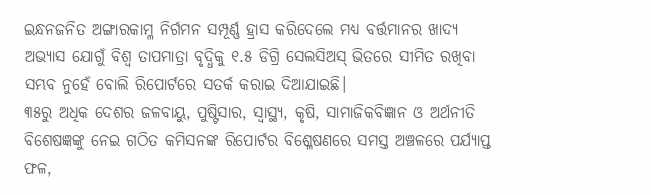ଇନ୍ଧନଜନିତ ଅଙ୍ଗାରକାମ୍ଳ ନିର୍ଗମନ ସମ୍ପୂର୍ଣ୍ଣ ହ୍ରାସ କରିଦେଲେ ମଧ୍ୟ ବର୍ତ୍ତମାନର ଖାଦ୍ୟ ଅଭ୍ୟାସ ଯୋଗୁଁ ବିଶ୍ବ ତାପମାତ୍ରା ବୃଦ୍ଧିକୁ ୧.୫ ଡିଗ୍ରି ସେଲସିଅସ୍‌ ଭିତରେ ସୀମିତ ରଖିବା ସମ୍ଭବ ନୁହେଁ ବୋଲି ରିପୋର୍ଟରେ ସତର୍କ କରାଇ ଦିଆଯାଇଛି।
୩୫ରୁ ଅଧିକ ଦେଶର ଜଳବାୟୁ, ପୁଷ୍ଟିସାର, ସ୍ୱାସ୍ଥ୍ୟ, କୃଷି, ସାମାଜିକବିଜ୍ଞାନ ଓ ଅର୍ଥନୀତି ବିଶେଷଜ୍ଞଙ୍କୁ ନେଇ ଗଠିତ କମିସନଙ୍କ ରିପୋର୍ଟର ବିଶ୍ଳେଷଣରେ ସମସ୍ତ ଅଞ୍ଚଳରେ ପର୍ଯ୍ୟାପ୍ତ ଫଳ,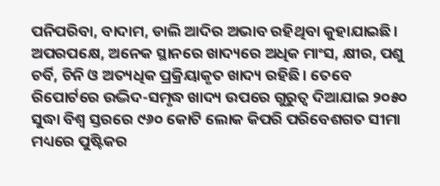ପନିପରିବା, ବାଦାମ, ଡାଲି ଆଦିର ଅଭାବ ରହିଥିବା କୁହାଯାଇଛି। ଅପରପକ୍ଷେ, ଅନେକ ସ୍ଥାନରେ ଖାଦ୍ୟରେ ଅଧିକ ମାଂସ, କ୍ଷୀର, ପଶୁ ଚର୍ବି, ଚିନି ଓ ଅତ୍ୟଧିକ ପ୍ରକ୍ରିୟାକୃତ ଖାଦ୍ୟ ରହିଛି। ତେବେ ରିପୋର୍ଟରେ ଉଦ୍ଭିଦ-ସମୃଦ୍ଧ ଖାଦ୍ୟ ଉପରେ ଗୁରୁତ୍ୱ ଦିଆଯାଇ ୨୦୫୦ ସୁଦ୍ଧା ବିଶ୍ୱ ସ୍ତରରେ ୯୬୦ କୋଟି ଲୋକ କିପରି ପରିବେଶଗତ ସୀମା ମଧ୍ୟରେ ପୁଷ୍ଟିକର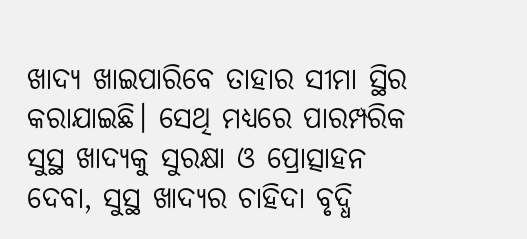ଖାଦ୍ୟ ଖାଇପାରିବେ ତାହାର ସୀମା ସ୍ଥିର କରାଯାଇଛି। ସେଥି ମଧ୍ୟରେ ପାରମ୍ପରିକ ସୁସ୍ଥ ଖାଦ୍ୟକୁ ସୁରକ୍ଷା ଓ ପ୍ରୋତ୍ସାହନ ଦେବା, ସୁସ୍ଥ ଖାଦ୍ୟର ଚାହିଦା ବୃଦ୍ଧି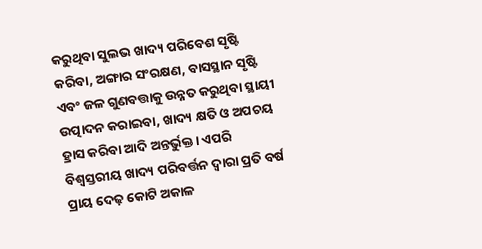କରୁଥିବା ସୁଲଭ ଖାଦ୍ୟ ପରିବେଶ ସୃଷ୍ଟି କରିବା, ଅଙ୍ଗାର ସଂରକ୍ଷଣ, ବାସସ୍ଥାନ ସୃଷ୍ଟି ଏବଂ ଜଳ ଗୁଣବତ୍ତାକୁ ଉନ୍ନତ କରୁଥିବା ସ୍ଥାୟୀ ଉତ୍ପାଦନ କରାଇବା, ଖାଦ୍ୟ କ୍ଷତି ଓ ଅପଚୟ ହ୍ରାସ କରିବା ଆଦି ଅନ୍ତର୍ଭୁକ୍ତ। ଏପରି ବିଶ୍ୱସ୍ତରୀୟ ଖାଦ୍ୟ ପରିବର୍ତ୍ତନ ଦ୍ବାରା ପ୍ରତି ବର୍ଷ ପ୍ରାୟ ଦେଢ଼ କୋଟି ଅକାଳ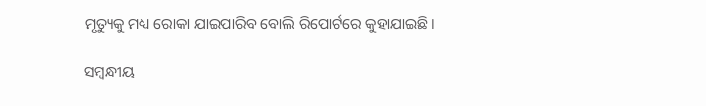ମୃତ୍ୟୁକୁ ମଧ୍ୟ ରୋକା ଯାଇପାରିବ ବୋଲି ରିପୋର୍ଟରେ କୁହାଯାଇଛି।

ସମ୍ବନ୍ଧୀୟ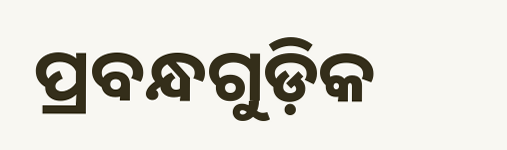ପ୍ରବନ୍ଧଗୁଡ଼ିକ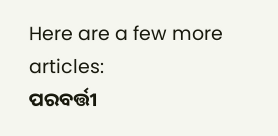Here are a few more articles:
ପରବର୍ତ୍ତୀ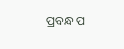ପ୍ରବନ୍ଧ ପ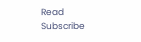Read
Subscribe